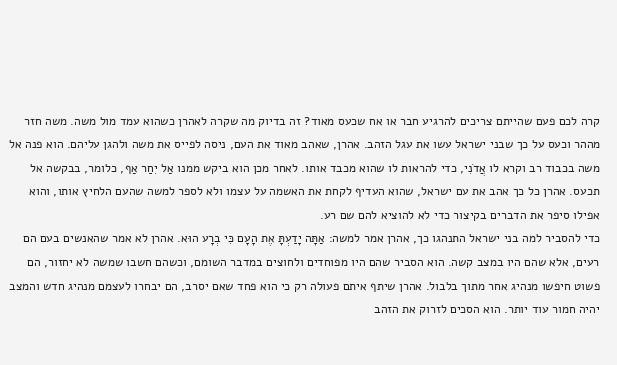קרה לכם פעם שהייתם צריכים להרגיע חבר או אח שכעס מאוד? זה בדיוק מה שקרה לאהרן כשהוא עמד מול משה. משה חזר מההר וכעס על כך שבני ישראל עשו את עגל הזהב. אהרן, שאהב מאוד את העם, ניסה לפייס את משה ולהגן עליהם. הוא פנה אל משה בכבוד רב וקרא לו אֲדֹנִי, כדי להראות לו שהוא מכבד אותו. לאחר מכן הוא ביקש ממנו אַל יִחַר אַף, כלומר, בבקשה אל תכעס. אהרן כל כך אהב את עם ישראל, שהוא העדיף לקחת את האשמה על עצמו ולא לספר למשה שהעם הלחיץ אותו, והוא אפילו סיפר את הדברים בקיצור כדי לא להוציא להם שם רע.
כדי להסביר למה בני ישראל התנהגו כך, אהרן אמר למשה: אַתָּה יָדַעְתָּ אֶת הָעָם כִּי בְרָע הוּא. אהרן לא אמר שהאנשים בעם הם רעים, אלא שהם היו במצב קשה. הוא הסביר שהם היו מפוחדים ולחוצים במדבר השומם, וכשהם חשבו שמשה לא יחזור, הם פשוט חיפשו מנהיג אחר מתוך בלבול. אהרן שיתף איתם פעולה רק כי הוא פחד שאם יסרב, הם יבחרו לעצמם מנהיג חדש והמצב יהיה חמור עוד יותר. הוא הסכים לזרוק את הזהב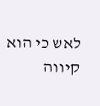לאש כי הוא קיווה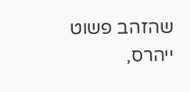שהזהב פשוט ייהרס,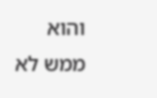והוא ממש לא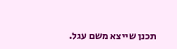תכנן שייצא משם עגל.